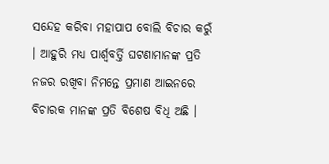ସନ୍ଦେହ କରିବା ମହାପାପ ବୋଲି ବିଚାର କରୁଁ । ଆହୁରି ମଧ୍ୟ ପାର୍ଶ୍ୱବର୍ତ୍ତି ଘଟଣାମାନଙ୍କ ପ୍ରତି ନଜର ରଖିବା ନିମନ୍ତେ ପ୍ରମାଣ ଆଇନରେ ବିଚାରକ ମାନଙ୍କ ପ୍ରତି ବିଶେଷ ବିଧି ଅଛି ।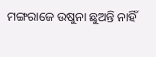ମଙ୍ଗରାଜେ ଉଷୁନା ଛୁଅନ୍ତି ନାହିଁ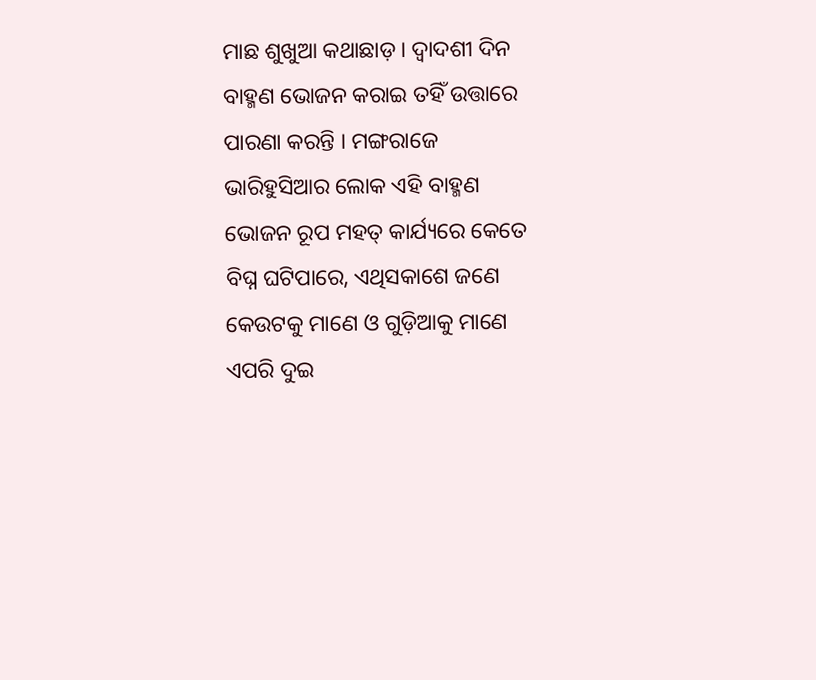ମାଛ ଶୁଖୁଆ କଥାଛାଡ଼ । ଦ୍ୱାଦଶୀ ଦିନ ବାହ୍ମଣ ଭୋଜନ କରାଇ ତହିଁ ଉତ୍ତାରେ ପାରଣା କରନ୍ତି । ମଙ୍ଗରାଜେ ଭାରିହୁସିଆର ଲୋକ ଏହି ବାହ୍ମଣ ଭୋଜନ ରୂପ ମହତ୍ କାର୍ଯ୍ୟରେ କେତେ ବିଘ୍ନ ଘଟିପାରେ, ଏଥିସକାଶେ ଜଣେ କେଉଟକୁ ମାଣେ ଓ ଗୁଡ଼ିଆକୁ ମାଣେ ଏପରି ଦୁଇ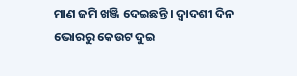ମାଣ ଜମି ଖଞ୍ଜି ଦେଇଛନ୍ତି । ଦ୍ୱାଦଶୀ ଦିନ ଭୋରରୁ କେଉଟ ଦୁଇ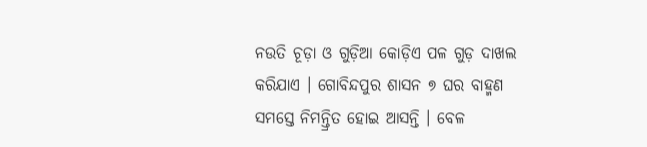ନଉତି ଚୂଡ଼ା ଓ ଗୁଡ଼ିଆ କୋଡ଼ିଏ ପଳ ଗୁଡ଼ ଦାଖଲ କରିଯାଏ । ଗୋବିନ୍ଦପୁର ଶାସନ ୭ ଘର ବାହ୍ମଣ ସମସ୍ତେ ନିମନ୍ତ୍ରିତ ହୋଇ ଆସନ୍ତି । ବେଳ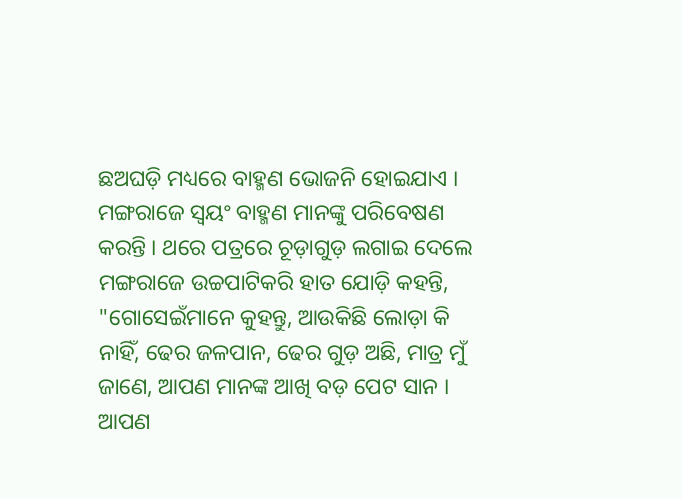ଛଅଘଡ଼ି ମଧ୍ୟରେ ବାହ୍ମଣ ଭୋଜନି ହୋଇଯାଏ । ମଙ୍ଗରାଜେ ସ୍ୱୟଂ ବାହ୍ମଣ ମାନଙ୍କୁ ପରିବେଷଣ କରନ୍ତି । ଥରେ ପତ୍ରରେ ଚୂଡ଼ାଗୁଡ଼ ଲଗାଇ ଦେଲେ ମଙ୍ଗରାଜେ ଉଚ୍ଚପାଟିକରି ହାତ ଯୋଡ଼ି କହନ୍ତି, "ଗୋସେଇଁମାନେ କୁହନ୍ତୁ, ଆଉକିଛି ଲୋଡ଼ା କି ନାହିଁ, ଢେର ଜଳପାନ, ଢେର ଗୁଡ଼ ଅଛି, ମାତ୍ର ମୁଁ ଜାଣେ, ଆପଣ ମାନଙ୍କ ଆଖି ବଡ଼ ପେଟ ସାନ । ଆପଣ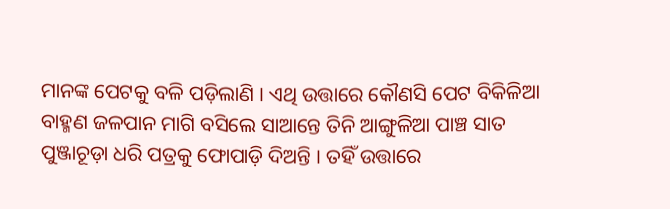ମାନଙ୍କ ପେଟକୁ ବଳି ପଡ଼ିଲାଣି । ଏଥି ଉତ୍ତାରେ କୌଣସି ପେଟ ବିକିଳିଆ ବାହ୍ମଣ ଜଳପାନ ମାଗି ବସିଲେ ସାଆନ୍ତେ ତିନି ଆଙ୍ଗୁଳିଆ ପାଞ୍ଚ ସାତ ପୁଞ୍ଜାଚୂଡ଼ା ଧରି ପତ୍ରକୁ ଫୋପାଡ଼ି ଦିଅନ୍ତି । ତହିଁ ଉତ୍ତାରେ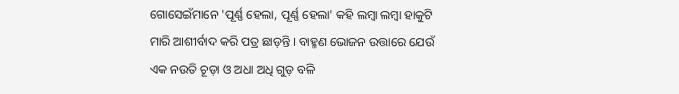ଗୋସେଇଁମାନେ 'ପୂର୍ଣ୍ଣ ହେଲା, ପୂର୍ଣ୍ଣ ହେଲା' କହି ଲମ୍ବା ଲମ୍ବା ହାକୁଟି ମାରି ଆଶୀର୍ବାଦ କରି ପତ୍ର ଛାଡ଼ନ୍ତି । ବାହ୍ମଣ ଭୋଜନ ଉତ୍ତାରେ ଯେଉଁ ଏକ ନଉତି ଚୂଡ଼ା ଓ ଅଧା ଅଧି ଗୁଡ଼ ବଳି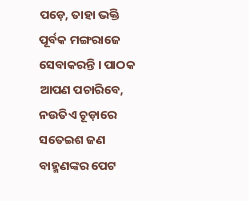ପଡ଼େ, ତାହା ଭକ୍ତି ପୂର୍ବକ ମଙ୍ଗରାଜେ ସେବାକରନ୍ତି । ପାଠକ ଆପଣ ପଚାରିବେ, ନଉତିଏ ଚୂଡ଼ାରେ ସତେଇଶ ଜଣ ବାହ୍ମଣଙ୍କର ପେଟ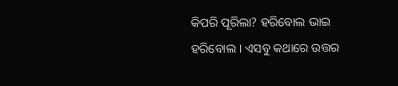କିପରି ପୂରିଲା? ହରିବୋଲ ଭାଇ ହରିବୋଲ । ଏସବୁ କଥାରେ ଉତ୍ତର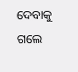ଦେବାକୁ ଗଲେ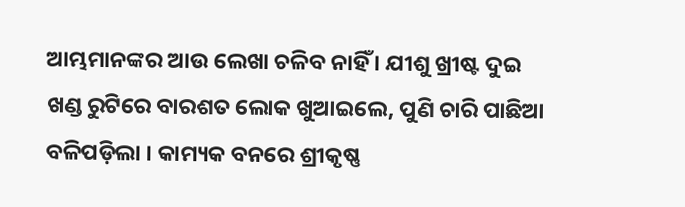ଆମ୍ଭମାନଙ୍କର ଆଉ ଲେଖା ଚଳିବ ନାହିଁ । ଯୀଶୁ ଖ୍ରୀଷ୍ଟ ଦୁଇ ଖଣ୍ଡ ରୁଟିରେ ବାରଶତ ଲୋକ ଖୁଆଇଲେ, ପୁଣି ଚାରି ପାଛିଆ ବଳିପଡ଼ିଲା । କାମ୍ୟକ ବନରେ ଶ୍ରୀକୃଷ୍ଣ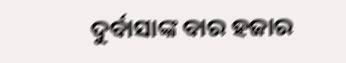ଦୁର୍ବାସାଙ୍କ ବାର ହଜାର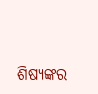ଶିଷ୍ୟଙ୍କର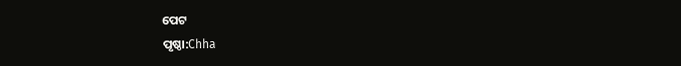ପେଟ
ପୃଷ୍ଠା:Chha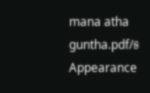mana atha guntha.pdf/୫
Appearance